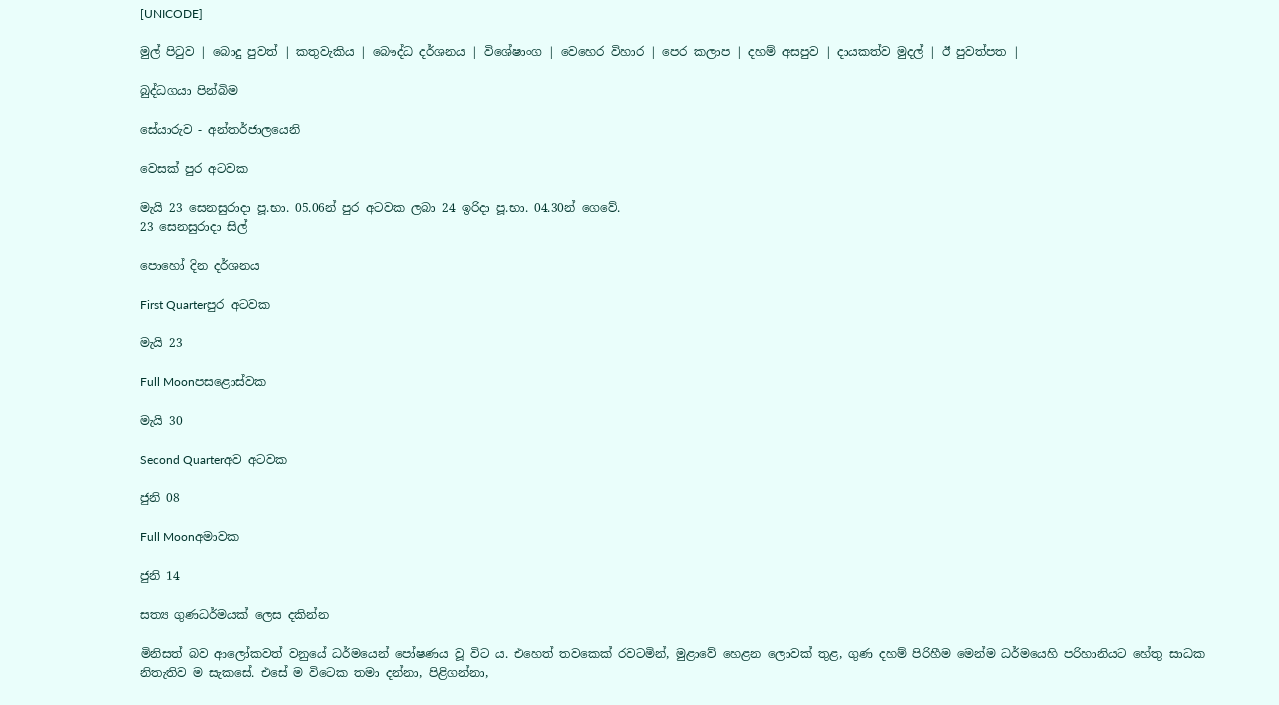[UNICODE]

මුල් පිටුව | බොදු පුවත් | කතුවැකිය | බෞද්ධ දර්ශනය | විශේෂාංග | වෙහෙර විහාර | පෙර කලාප | දහම් අසපුව | දායකත්ව මුදල් | ඊ පුවත්පත |

බුද්ධගයා පින්බිම

සේයාරුව - අන්තර්ජාලයෙනි

වෙසක් පුර අටවක

මැයි 23 සෙනසුරාදා පූ.භා. 05.06න් පුර අටවක ලබා 24 ඉරිදා පූ.භා. 04.30න් ගෙවේ.
23 සෙනසුරාදා සිල්

පොහෝ දින දර්ශනය

First Quarterපුර අටවක

මැයි 23

Full Moonපසළොස්වක

මැයි 30

Second Quarterඅව අටවක

ජුනි 08

Full Moonඅමාවක

ජුනි 14

සත්‍ය ගුණධර්මයක් ලෙස දකින්න

මිනිසත් බව ආලෝකවත් වනුයේ ධර්මයෙන් පෝෂණය වූ විට ය. එහෙත් තවකෙක් රවටමින්, මුළාවේ හෙළන ලොවක් තුළ, ගුණ දහම් පිරිහීම මෙන්ම ධර්මයෙහි පරිහානියට හේතු සාධක නිතැතිව ම සැකසේ. එසේ ම විටෙක තමා දන්නා, පිළිගන්නා,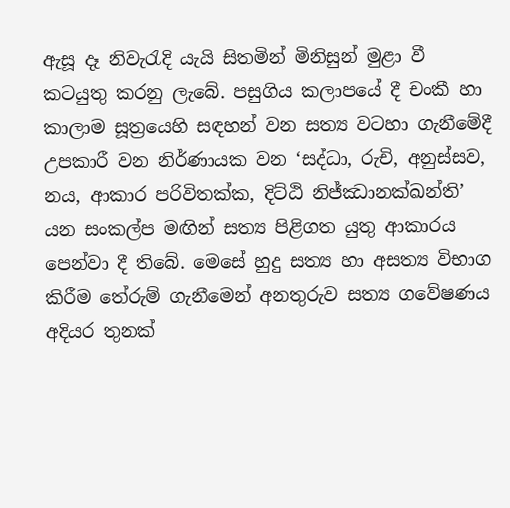ඇසූ දෑ නිවැරැදි යැයි සිතමින් මිනිසුන් මුළා වී කටයුතු කරනු ලැබේ. පසුගිය කලාපයේ දී චංකී හා කාලාම සූත්‍රයෙහි සඳහන් වන සත්‍ය වටහා ගැනීමේදී උපකාරී වන නිර්ණායක වන ‘සද්ධා, රුචි, අනුස්සව, නය, ආකාර පරිවිතක්ක, දිට්ඨි නිජ්ඣානක්ඛන්ති’ යන සංකල්ප මඟින් සත්‍ය පිළිගත යුතු ආකාරය පෙන්වා දී තිබේ. මෙසේ හුදු සත්‍ය හා අසත්‍ය විභාග කිරීම තේරුම් ගැනීමෙන් අනතුරුව සත්‍ය ගවේෂණය අදියර තුනක්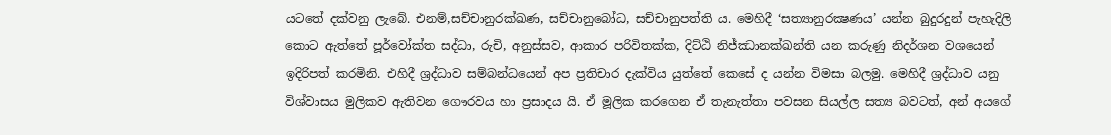යටතේ දක්වනු ලැබේ. එනම්,සච්චානුරක්ඛණ, සච්චානුබෝධ, සච්චානුපත්ති ය. මෙහිදී ‘සත්‍යානුරක්‍ෂණය’ යන්න බුදුරදුන් පැහැදිලි කොට ඇත්තේ පූර්වෝක්ත සද්ධා, රුචි, අනුස්සව, ආකාර පරිවිතක්ක, දිට්ඨි නිජ්ඣානක්ඛන්ති යන කරුණු නිදර්ශන වශයෙන් ඉදිරිපත් කරමිනි. එහිදී ශ්‍රද්ධාව සම්බන්ධයෙන් අප ප්‍රතිචාර දැක්විය යුත්තේ කෙසේ ද යන්න විමසා බලමු. මෙහිදී ශ්‍රද්ධාව යනු විශ්වාසය මුලිකව ඇතිවන ගෞරවය හා ප්‍රසාදය යි. ඒ මූලික කරගෙන ඒ තැනැත්තා පවසන සියල්ල සත්‍ය බවටත්, අන් අයගේ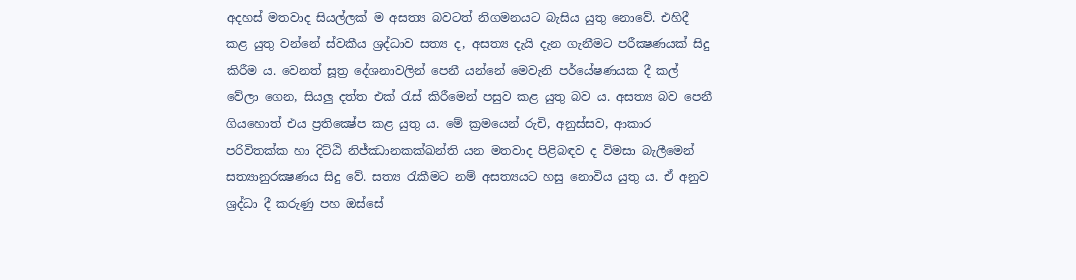අදහස් මතවාද සියල්ලක් ම අසත්‍ය බවටත් නිගමනයට බැසිය යුතු නොවේ. එහිදී කළ යුතු වන්නේ ස්වකීය ශ්‍රද්ධාව සත්‍ය ද, අසත්‍ය දැයි දැන ගැනීමට පරීක්‍ෂණයක් සිදු කිරීම ය. වෙනත් සූත්‍ර දේශනාවලින් පෙනී යන්නේ මෙවැනි පර්යේෂණයක දී කල් වේලා ගෙන, සියලු දත්ත එක් රැස් කිරීමෙන් පසුව කළ යුතු බව ය. අසත්‍ය බව පෙනී ගියහොත් එය ප්‍රතික්‍ෂේප කළ යුතු ය. මේ ක්‍රමයෙන් රුචි, අනුස්සව, ආකාර පරිවිතක්ක හා දිට්ඨි නිජ්ඣානකක්ඛන්ති යන මතවාද පිළිබඳව ද විමසා බැලීමෙන් සත්‍යානුරක්‍ෂණය සිදු වේ. සත්‍ය රැකීමට නම් අසත්‍යයට හසු නොවිය යුතු ය. ඒ අනුව ශ්‍රද්ධා දී කරුණු පහ ඔස්සේ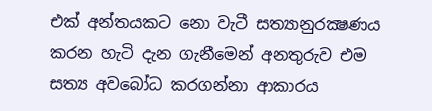එක් අන්තයකට නො වැටී සත්‍යානුරක්‍ෂණය කරන හැටි දැන ගැනීමෙන් අනතුරුව එම සත්‍ය අවබෝධ කරගන්නා ආකාරය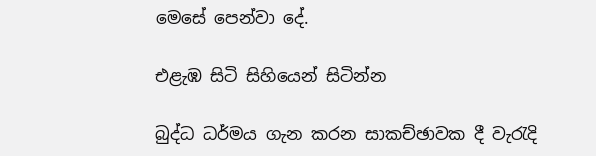මෙසේ පෙන්වා දේ.

එළැඹ සිටි සිහියෙන් සිටින්න

බුද්ධ ධර්මය ගැන කරන සාකච්ඡාවක දී වැරැදි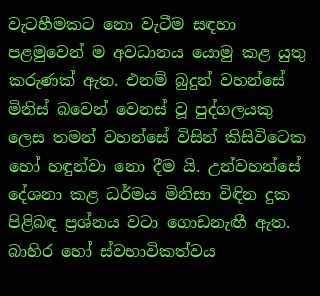වැටහීමකට නො වැටීම සඳහා පළමුවෙන් ම අවධානය යොමු කළ යුතු කරුණක් ඇත. එනම් බුදුන් වහන්සේ මිනිස් බවෙන් වෙනස් වූ පුද්ගලයකු ලෙස තමන් වහන්සේ විසින් කිසිවිටෙක හෝ හඳුන්වා නො දීම යි. උන්වහන්සේ දේශනා කළ ධර්මය මිනිසා විඳින දුක පිළිබඳ ප්‍රශ්නය වටා ගොඩනැඟී ඇත. බාහිර හෝ ස්වභාවිකත්වය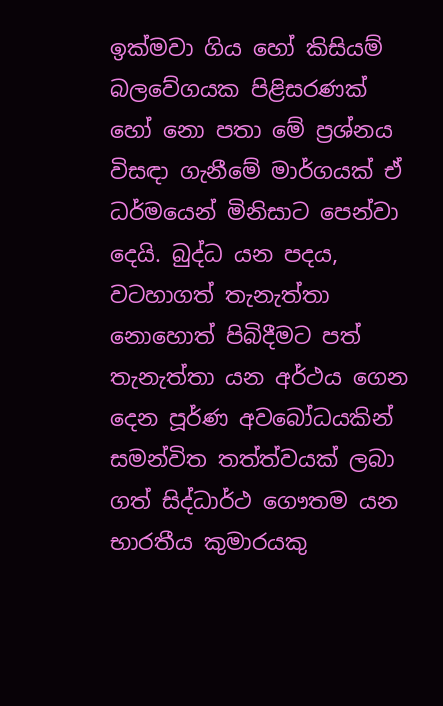ඉක්මවා ගිය හෝ කිසියම් බලවේගයක පිළිසරණක් හෝ නො පතා මේ ප්‍රශ්නය විසඳා ගැනීමේ මාර්ගයක් ඒ ධර්මයෙන් මිනිසාට පෙන්වා දෙයි. බුද්ධ යන පදය, වටහාගත් තැනැත්තා නොහොත් පිබිදීමට පත් තැනැත්තා යන අර්ථය ගෙන දෙන පූර්ණ අවබෝධයකින් සමන්විත තත්ත්වයක් ලබා ගත් සිද්ධාර්ථ ගෞතම යන භාරතීය කුමාරයකු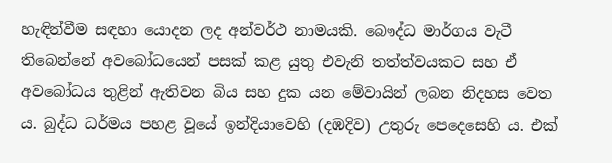හැඳින්වීම සඳහා යොදන ලද අන්වර්ථ නාමයකි. බෞද්ධ මාර්ගය වැටී තිබෙන්නේ අවබෝධයෙන් පසක් කළ යුතු එවැනි තත්ත්වයකට සහ ඒ අවබෝධය තුළින් ඇතිවන බිය සහ දුක යන මේවායින් ලබන නිදහස වෙත ය. බුද්ධ ධර්මය පහළ වූයේ ඉන්දියාවෙහි (දඹදිව) උතුරු පෙදෙසෙහි ය. එක්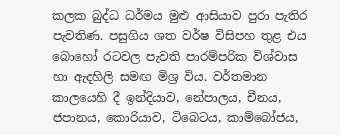කලක බුද්ධ ධර්මය මුළු ආසියාව පුරා පැතිර පැවතිණ. පසුගිය ශත වර්ෂ විසිපහ තුළ එය බොහෝ රටවල පැවති පාරම්පරික විශ්වාස හා ඇදහිලි සමඟ මිශ්‍ර විය. වර්තමාන කාලයෙහි දී ඉන්දියාව, නේපාලය, චීනය, ජපානය, කොරියාව, ටිබෙටය, කාම්බෝජය,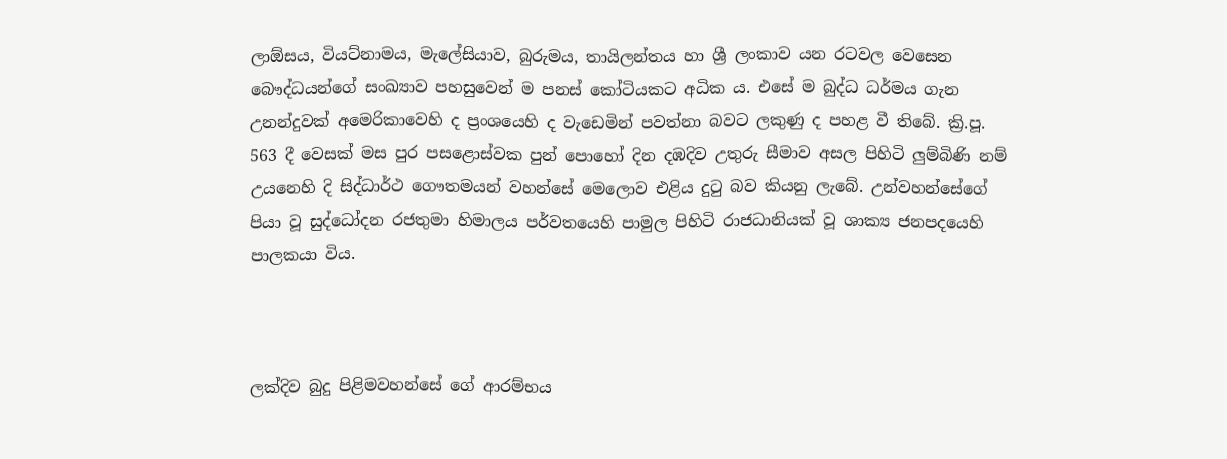ලාඕසය, වියට්නාමය, මැලේසියාව, බුරුමය, තායිලන්තය හා ශ්‍රී ලංකාව යන රටවල වෙසෙන බෞද්ධයන්ගේ සංඛ්‍යාව පහසුවෙන් ම පනස් කෝටියකට අධික ය. එසේ ම බුද්ධ ධර්මය ගැන උනන්දුවක් අමෙරිකාවෙහි ද ප්‍රංශයෙහි ද වැඩෙමින් පවත්නා බවට ලකුණු ද පහළ වී තිබේ. ක්‍රි.පූ. 563 දී වෙසක් මස පුර පසළොස්වක පුන් පොහෝ දින දඹදිව උතුරු සීමාව අසල පිහිටි ලුම්බිණි නම් උයනෙහි දි සිද්ධාර්ථ ගෞතමයන් වහන්සේ මෙලොව එළිය දුටු බව කියනු ලැබේ. උන්වහන්සේගේ පියා වූ සුද්ධෝදන රජතුමා හිමාලය පර්වතයෙහි පාමුල පිහිටි රාජධානියක් වූ ශාක්‍ය ජනපදයෙහි පාලකයා විය.



ලක්දිව බුදු පිළිමවහන්සේ ගේ ආරම්භය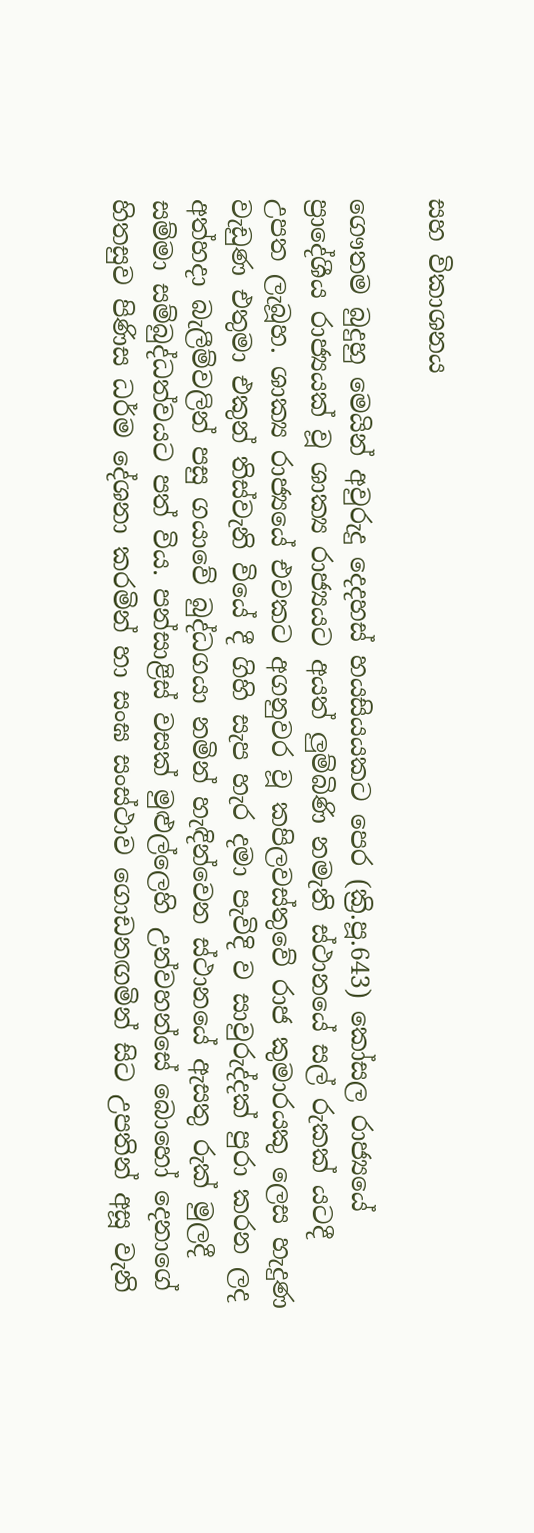සහ විකාශනය

ගෞතම බුදුහු මෙයින් අවුරුදු දෙදහස් හයසියයකට පෙර (ක්‍රි.පූ.643) කෝසල රාජ්‍යයේ ප්‍රාදේශීය රාජ්‍යයක් වූ ශාක්‍ය රාජ්‍යයට අයත් ලුම්බිණි නමැති ස්ථානයේ සල් රුකක් යටදී උපත ලැබූහ. ශාක්‍ය රාජ්‍යයේ එවකට අගනුවර වූ කපිලවස්තුවේ රාජ කුමාරයකු ලෙස හැදුණ වැඩුණ එතුමා එකුන් තිස්වැනි වියේ දී ගිහි සැප හැර දමා පැවිදි ව සාවුරුද්දක් පුරා කරන ලද අත්හදා බැලීම්වලින් පසු ගයාවේ බුද්ධගයා නමින් හැඳින්වෙන ස්ථානයේ ඇසතු රුක් මුලදී සම්මා සම්බුද්ධත්වයට පත් විය. පන්සාළිස් වසක් මුළුල්ලෙහි උන්වහන්සේ බොහෝ දෙනාගේ හිතසුව පිණිස ධර්ම දේශනා කරමින් හා සංඝ සංස්ථාව ගොඩනඟමින් සිට උපතින් අසූ වැනි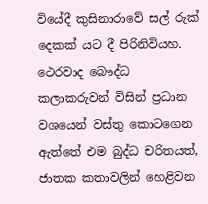වියේදී කුසිනාරාවේ සල් රුක් දෙකක් යට දී පිරිනිවියහ. ථෙරවාද බෞද්ධ කලාකරුවන් විසින් ප්‍රධාන වශයෙන් වස්තු කොටගෙන ඇත්තේ එම බුද්ධ චරිතයත්, ජාතක කතාවලින් හෙළිවන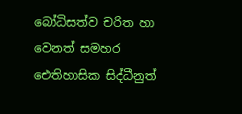බෝධිසත්ව චරිත හා වෙනත් සමහර ඓතිහාසික සිද්ධීනුත්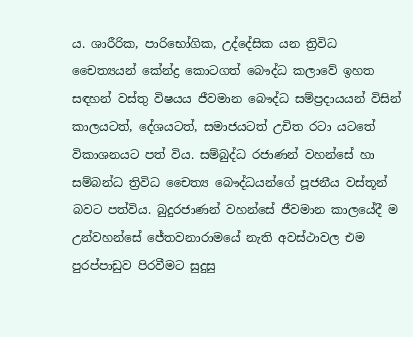ය. ශාරීරික, පාරිභෝගික, උද්දේසික යන ත්‍රිවිධ චෛත්‍යයන් කේන්ද්‍ර කොටගත් බෞද්ධ කලාවේ ඉහත සඳහන් වස්තු විෂයය ජීවමාන බෞද්ධ සම්ප්‍රදායයන් විසින් කාලයටත්, දේශයටත්, සමාජයටත් උචිත රටා යටතේ විකාශනයට පත් විය. සම්බුද්ධ රජාණන් වහන්සේ හා සම්බන්ධ ත්‍රිවිධ චෛත්‍ය බෞද්ධයන්ගේ පූජනීය වස්තූන් බවට පත්විය. බුදුරජාණන් වහන්සේ ජීවමාන කාලයේදී ම උන්වහන්සේ ජේතවනාරාමයේ නැති අවස්ථාවල එම පුරප්පාඩුව පිරවීමට සුදුසු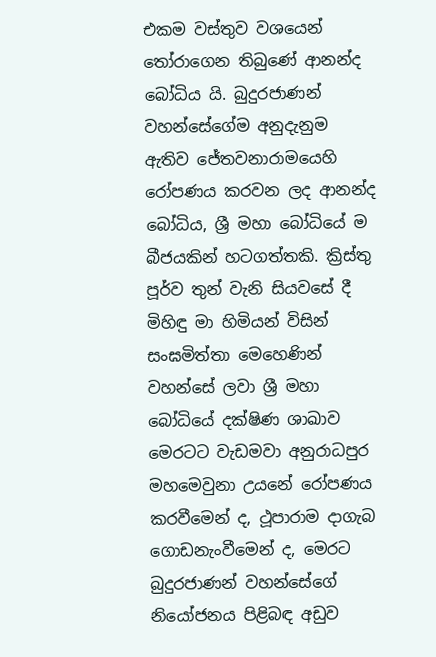එකම වස්තුව වශයෙන් තෝරාගෙන තිබුණේ ආනන්ද බෝධිය යි. බුදුරජාණන් වහන්සේගේම අනුදැනුම ඇතිව ජේතවනාරාමයෙහි රෝපණය කරවන ලද ආනන්ද බෝධිය, ශ්‍රී මහා බෝධියේ ම බීජයකින් හටගත්තකි. ක්‍රිස්තු පූර්ව තුන් වැනි සියවසේ දී මිහිඳු මා හිමියන් විසින් සංඝමිත්තා මෙහෙණින් වහන්සේ ලවා ශ්‍රී මහා බෝධියේ දක්ෂිණ ශාඛාව මෙරටට වැඩමවා අනුරාධපුර මහමෙවුනා උයනේ රෝපණය කරවීමෙන් ද, ථූපාරාම දාගැබ ගොඩනැංවීමෙන් ද, මෙරට බුදුරජාණන් වහන්සේගේ නියෝජනය පිළිබඳ අඩුව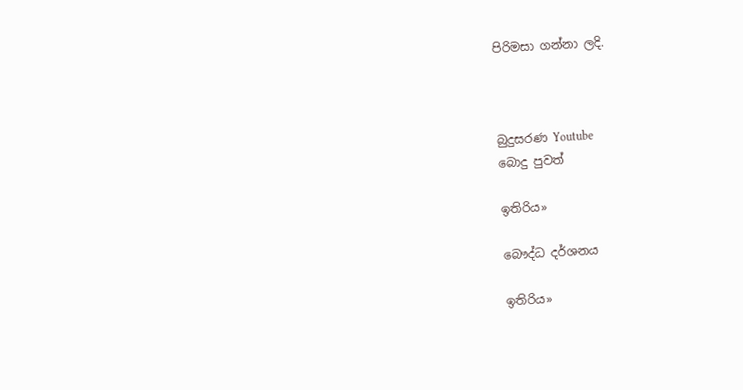පිරිමසා ගන්නා ලදි.



බුදුසරණ Youtube
බොදු පුවත්

ඉතිරිය»

බෞද්ධ දර්ශනය

ඉතිරිය»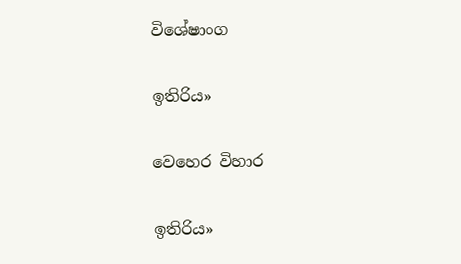විශේෂාංග

ඉතිරිය»

වෙහෙර විහාර

ඉතිරිය»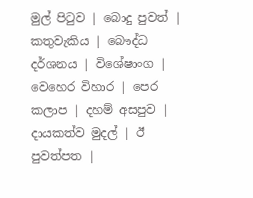මුල් පිටුව | බොදු පුවත් | කතුවැකිය | බෞද්ධ දර්ශනය | විශේෂාංග | වෙහෙර විහාර | පෙර කලාප | දහම් අසපුව | දායකත්ව මුදල් | ඊ පුවත්පත |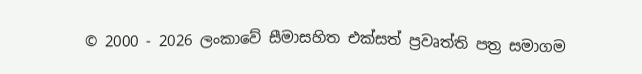© 2000 - 2026 ලංකාවේ සීමාසහිත එක්සත් ප්‍රවෘත්ති පත්‍ර සමාගම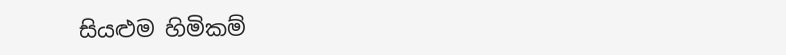සියළුම හිමිකම්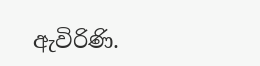ඇවිරිණි.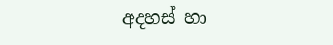අදහස් හා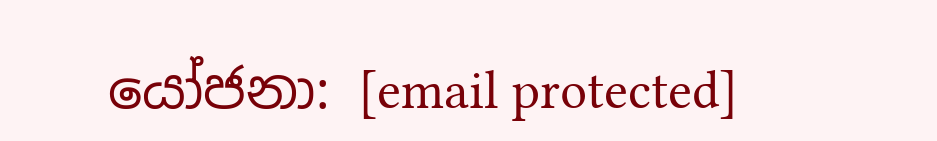යෝජනා: [email protected]